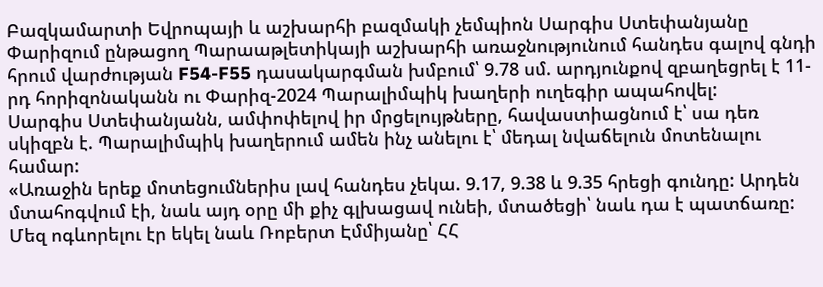Բազկամարտի Եվրոպայի և աշխարհի բազմակի չեմպիոն Սարգիս Ստեփանյանը Փարիզում ընթացող Պարաաթլետիկայի աշխարհի առաջնությունում հանդես գալով գնդի հրում վարժության F54-F55 դասակարգման խմբում՝ 9.78 սմ. արդյունքով զբաղեցրել է 11-րդ հորիզոնականն ու Փարիզ-2024 Պարալիմպիկ խաղերի ուղեգիր ապահովել:
Սարգիս Ստեփանյանն, ամփոփելով իր մրցելույթները, հավաստիացնում է՝ սա դեռ սկիզբն է. Պարալիմպիկ խաղերում ամեն ինչ անելու է՝ մեդալ նվաճելուն մոտենալու համար:
«Առաջին երեք մոտեցումներիս լավ հանդես չեկա. 9.17, 9.38 և 9.35 հրեցի գունդը: Արդեն մտահոգվում էի, նաև այդ օրը մի քիչ գլխացավ ունեի, մտածեցի՝ նաև դա է պատճառը: Մեզ ոգևորելու էր եկել նաև Ռոբերտ Էմմիյանը՝ ՀՀ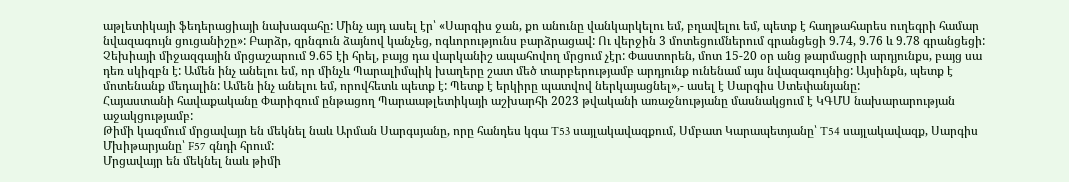աթլետիկայի ֆեդերացիայի նախագահը: Մինչ այդ ասել էր՝ «Սարգիս ջան, քո անունը վանկարկելու եմ, բղավելու եմ, պետք է հաղթահարես ուղեգրի համար նվազագույն ցուցանիշը»: Բարձր, զրնգուն ձայնով կանչեց, ոգևորությունս բարձրացավ: Ու վերջին 3 մոտեցումներում գրանցեցի 9.74, 9.76 և 9.78 գրանցեցի:
Չեխիայի միջազգային մրցաշարում 9.65 էի հրել, բայց դա վարկանիշ ապահովող մրցում չէր: Փաստորեն, մոտ 15-20 օր անց թարմացրի արդյունքս, բայց սա դեռ սկիզբն է: Ամեն ինչ անելու եմ, որ մինչև Պարալիմպիկ խաղերը շատ մեծ տարբերությամբ արդյունք ունենամ այս նվազագույնից: Այսինքն, պետք է մոտենանք մեդալին: Ամեն ինչ անելու եմ, որովհետև պետք է: Պետք է երկիրը պատվով ներկայացնել»,- ասել է Սարգիս Ստեփանյանը:
Հայաստանի հավաքականը Փարիզում ընթացող Պարաաթլետիկայի աշխարհի 2023 թվականի առաջնությանը մասնակցում է ԿԳՄՍ նախարարության աջակցությամբ:
Թիմի կազմում մրցավայր են մեկնել նաև Արման Սարգսյանը, որը հանդես կգա T53 սայլակավազքում, Սմբատ Կարապետյանը՝ T54 սայլակավազք, Սարգիս Մխիթարյանը՝ F57 գնդի հրում:
Մրցավայր են մեկնել նաև թիմի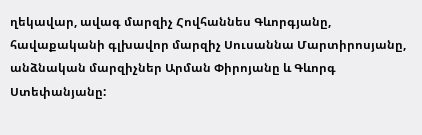ղեկավար, ավագ մարզիչ Հովհաննես Գևորգյանը, հավաքականի գլխավոր մարզիչ Սուսաննա Մարտիրոսյանը, անձնական մարզիչներ Արման Փիրոյանը և Գևորգ Ստեփանյանը: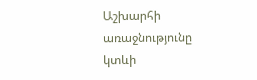Աշխարհի առաջնությունը կտևի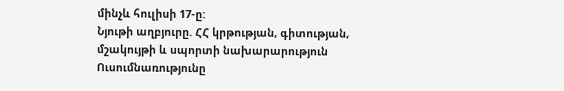մինչև հուլիսի 17-ը:
Նյութի աղբյուրը. ՀՀ կրթության, գիտության, մշակույթի և սպորտի նախարարություն
Ուսումնառությունը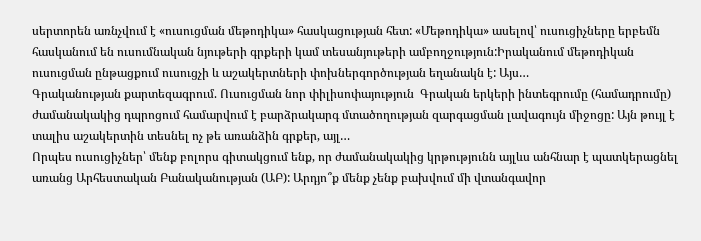սերտորեն առնչվում է «ուսուցման մեթոդիկա» հասկացության հետ: «Մեթոդիկա» ասելով՝ ուսուցիչները երբեմն հասկանում են ուսումնական նյութերի գրքերի կամ տեսանյութերի ամբողջություն:Իրականում մեթոդիկան ուսուցման ընթացքում ուսուցչի և աշակերտների փոխներգործության եղանակն է: Այս…
Գրականության քարտեզագրում. Ուսուցման նոր փիլիսոփայություն  Գրական երկերի ինտեգրումը (համադրումը) ժամանակակից դպրոցում համարվում է բարձրակարգ մտածողության զարգացման լավագույն միջոցը: Այն թույլ է տալիս աշակերտին տեսնել ոչ թե առանձին գրքեր, այլ…
Որպես ուսուցիչներ՝ մենք բոլորս գիտակցում ենք, որ ժամանակակից կրթությունն այլևս անհնար է պատկերացնել առանց Արհեստական Բանականության (ԱԲ): Արդյո՞ք մենք չենք բախվում մի վտանգավոր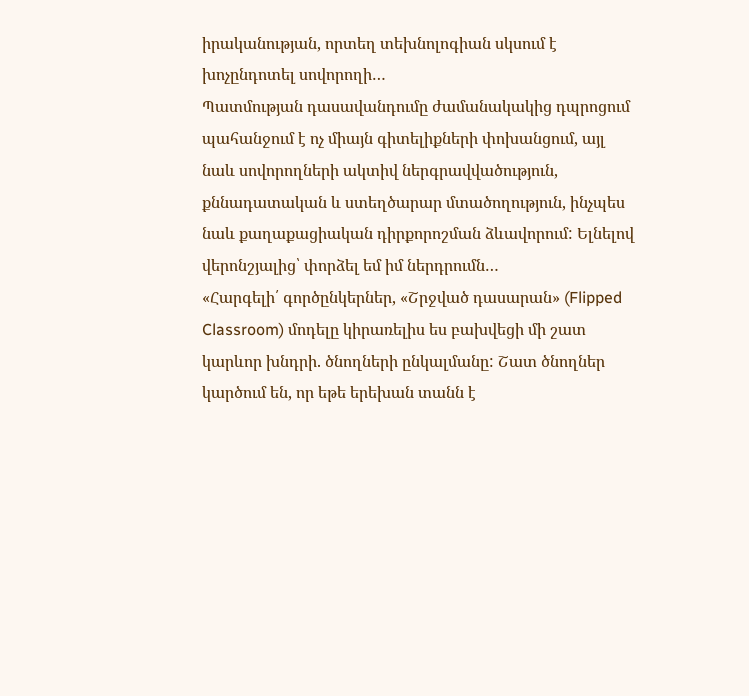իրականության, որտեղ տեխնոլոգիան սկսում է խոչընդոտել սովորողի…
Պատմության դասավանդումը ժամանակակից դպրոցում պահանջում է ոչ միայն գիտելիքների փոխանցում, այլ նաև սովորողների ակտիվ ներգրավվածություն, քննադատական և ստեղծարար մտածողություն, ինչպես նաև քաղաքացիական դիրքորոշման ձևավորում: Ելնելով վերոնշյալից՝ փորձել եմ իմ ներդրումն…
«Հարգելի՛ գործընկերներ, «Շրջված դասարան» (Flipped Classroom) մոդելը կիրառելիս ես բախվեցի մի շատ կարևոր խնդրի. ծնողների ընկալմանը: Շատ ծնողներ կարծում են, որ եթե երեխան տանն է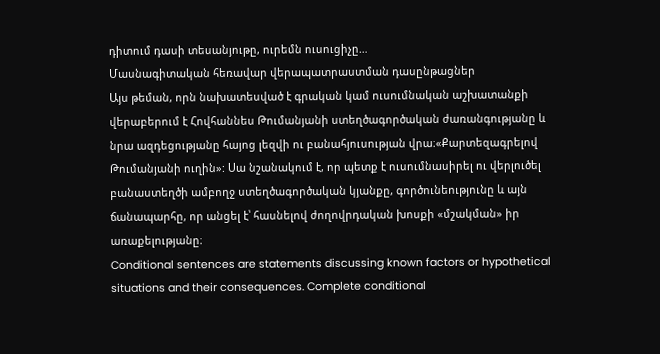դիտում դասի տեսանյութը, ուրեմն ուսուցիչը…
Մասնագիտական հեռավար վերապատրաստման դասընթացներ
Այս թեման, որն նախատեսված է գրական կամ ուսումնական աշխատանքի վերաբերում է Հովհաննես Թումանյանի ստեղծագործական ժառանգությանը և նրա ազդեցությանը հայոց լեզվի ու բանահյուսության վրա։«Քարտեզագրելով Թումանյանի ուղին»: Սա նշանակում է, որ պետք է ուսումնասիրել ու վերլուծել բանաստեղծի ամբողջ ստեղծագործական կյանքը, գործունեությունը և այն ճանապարհը, որ անցել է՝ հասնելով ժողովրդական խոսքի «մշակման» իր առաքելությանը։
Conditional sentences are statements discussing known factors or hypothetical situations and their consequences. Complete conditional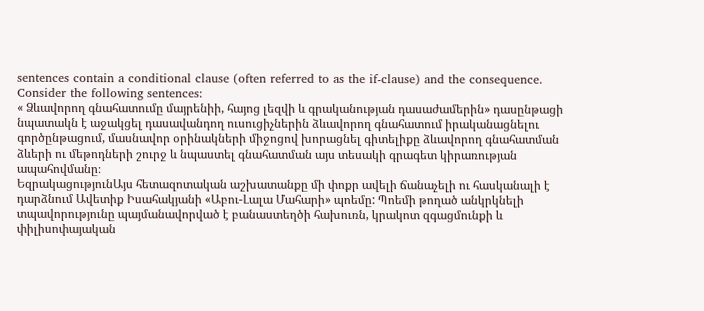sentences contain a conditional clause (often referred to as the if-clause) and the consequence. Consider the following sentences:
« Ձևավորող գնահատումը մայրենիի, հայոց լեզվի և գրականության դասաժամերին» դասընթացի նպատակն է աջակցել դասավանդող ուսուցիչներին ձևավորող գնահատում իրականացնելու գործընթացում, մասնավոր օրինակների միջոցով խորացնել գիտելիքը ձևավորող գնահատման ձևերի ու մեթոդների շուրջ և նպաստել գնահատման այս տեսակի գրագետ կիրառության ապահովմանը։
ԵզրակացությունԱյս հետազոտական աշխատանքը մի փոքր ավելի ճանաչելի ու հասկանալի է դարձնում Ավետիք Իսահակյանի «Աբու-Լալա Մահարի» պոեմը: Պոեմի թողած անկրկնելի տպավորությունը պայմանավորված է բանաստեղծի հախուռն, կրակոտ զգացմունքի և փիլիսոփայական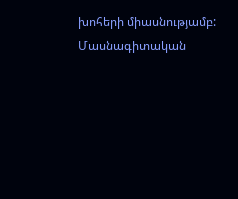խոհերի միասնությամբ:
Մասնագիտական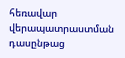հեռավար վերապատրաստման դասընթաց